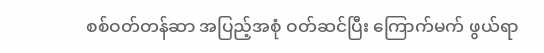စစ်ဝတ်တန်ဆာ အပြည့်အစုံ ဝတ်ဆင်ပြီး ကြောက်မက် ဖွယ်ရာ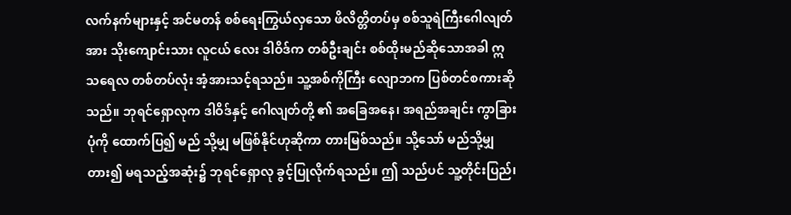လက်နက်များနှင့် အင်မတန် စစ်ရေးကြွယ်လှသော ဖိလိတ္တိတပ်မှ စစ်သူရဲကြီးဂေါလျတ်အား သိုးကျောင်းသား လူငယ် လေး ဒါဝိဒ်က တစ်ဦးချင်း စစ်ထိုးမည်ဆိုသောအခါ ဣသရေလ တစ်တပ်လုံး အံ့အားသင့်ရသည်။ သူ့အစ်ကိုကြီး လျောဘက ပြစ်တင်စကားဆိုသည်။ ဘုရင်ရှောလုက ဒါဝိဒ်နှင့် ဂေါလျတ်တို့ ၏ အခြေအနေ၊ အရည်အချင်း ကွာခြားပုံကို ထောက်ပြ၍ မည် သို့မျှ မဖြစ်နိုင်ဟုဆိုကာ တားမြစ်သည်။ သို့သော် မည်သို့မျှ တား၍ မရသည့်အဆုံး၌ ဘုရင်ရှောလု ခွင့်ပြုလိုက်ရသည်။ ဤ သည်ပင် သူ့တိုင်းပြည်၊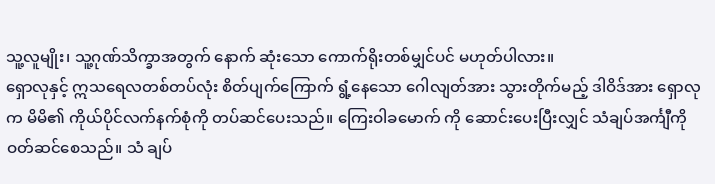သူ့လူမျိုး၊ သူ့ဂုဏ်သိက္ခာအတွက် နောက် ဆုံးသော ကောက်ရိုးတစ်မျှင်ပင် မဟုတ်ပါလား။
ရှောလုနှင့် ဣသရေလတစ်တပ်လုံး စိတ်ပျက်ကြောက် ရွံ့နေသော ဂေါလျတ်အား သွားတိုက်မည့် ဒါဝိဒ်အား ရှောလုက မိမိ၏ ကိုယ်ပိုင်လက်နက်စုံကို တပ်ဆင်ပေးသည်။ ကြေးဝါခမောက် ကို ဆောင်းပေးပြီးလျှင် သံချပ်အင်္ကျီကို ဝတ်ဆင်စေသည်။ သံ ချပ်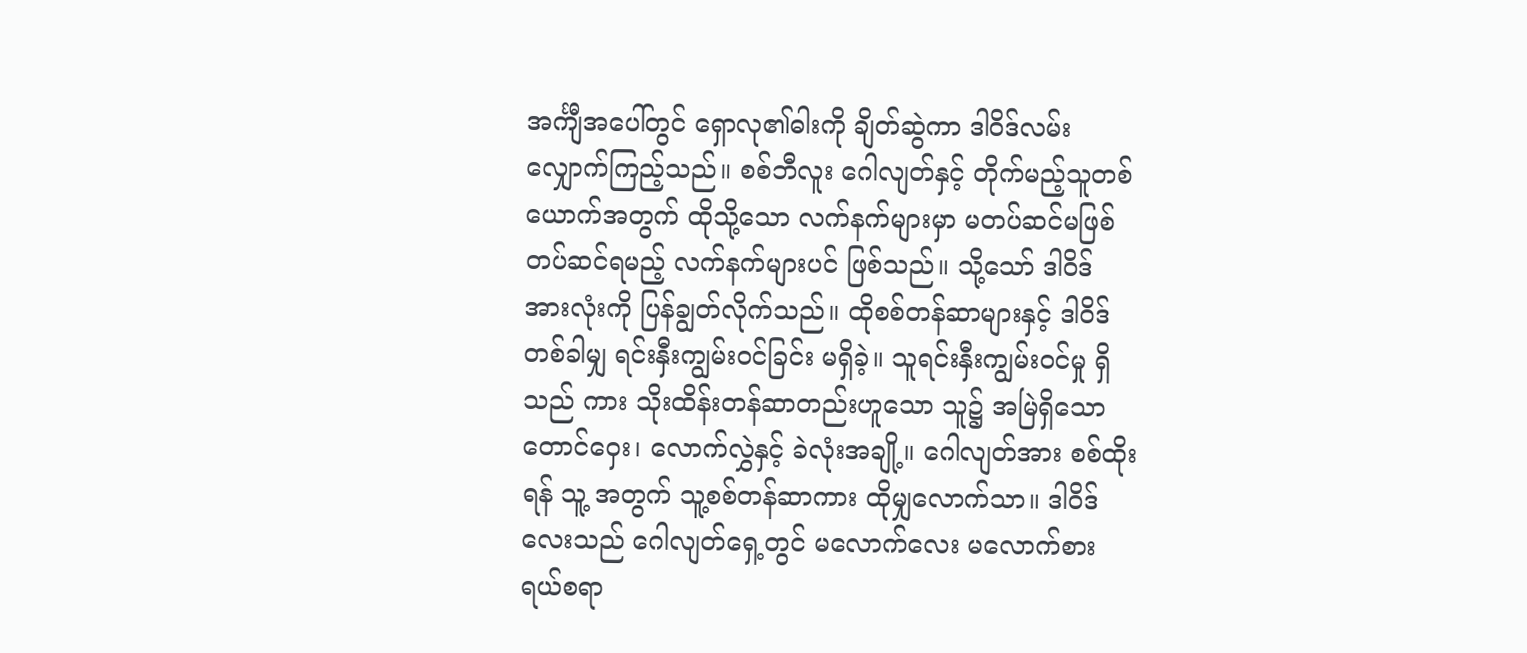အင်္ကျီအပေါ်တွင် ရှောလု၏ဓါးကို ချိတ်ဆွဲကာ ဒါဝိဒ်လမ်း လျှောက်ကြည့်သည်။ စစ်ဘီလူး ဂေါလျတ်နှင့် တိုက်မည့်သူတစ် ယောက်အတွက် ထိုသို့သော လက်နက်များမှာ မတပ်ဆင်မဖြစ် တပ်ဆင်ရမည့် လက်နက်များပင် ဖြစ်သည်။ သို့သော် ဒါဝိဒ် အားလုံးကို ပြန်ချွတ်လိုက်သည်။ ထိုစစ်တန်ဆာများနှင့် ဒါဝိဒ် တစ်ခါမျှ ရင်းနှီးကျွမ်းဝင်ခြင်း မရှိခဲ့။ သူရင်းနှီးကျွမ်းဝင်မှု ရှိသည် ကား သိုးထိန်းတန်ဆာတည်းဟူသော သူ၌ အမြဲရှိသော တောင်ဝှေး၊ လောက်လွှဲနှင့် ခဲလုံးအချို့။ ဂေါလျတ်အား စစ်ထိုးရန် သူ့ အတွက် သူ့စစ်တန်ဆာကား ထိုမျှလောက်သာ။ ဒါဝိဒ်လေးသည် ဂေါလျတ်ရှေ့တွင် မလောက်လေး မလောက်စား ရယ်စရာ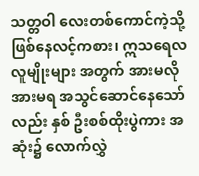သတ္တဝါ လေးတစ်ကောင်ကဲ့သို့ ဖြစ်နေလင့်ကစား၊ ဣသရေလလူမျိုးများ အတွက် အားမလို အားမရ အသွင်ဆောင်နေသော်လည်း နှစ် ဦးစစ်ထိုးပွဲကား အဆုံး၌ လောက်လွှဲ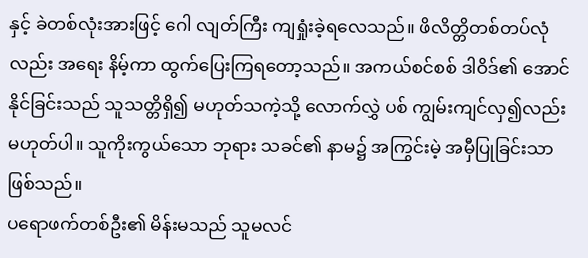နှင့် ခဲတစ်လုံးအားဖြင့် ဂေါ လျတ်ကြီး ကျရှုံးခဲ့ရလေသည်။ ဖိလိတ္တိတစ်တပ်လုံလည်း အရေး နိမ့်ကာ ထွက်ပြေးကြရတော့သည်။ အကယ်စင်စစ် ဒါဝိဒ်၏ အောင်နိုင်ခြင်းသည် သူသတ္တိရှိ၍ မဟုတ်သကဲ့သို့ လောက်လွှဲ ပစ် ကျွမ်းကျင်လှ၍လည်း မဟုတ်ပါ။ သူကိုးကွယ်သော ဘုရား သခင်၏ နာမ၌ အကြွင်းမဲ့ အမှီပြုခြင်းသာ ဖြစ်သည်။
ပရောဖက်တစ်ဦး၏ မိန်းမသည် သူမလင်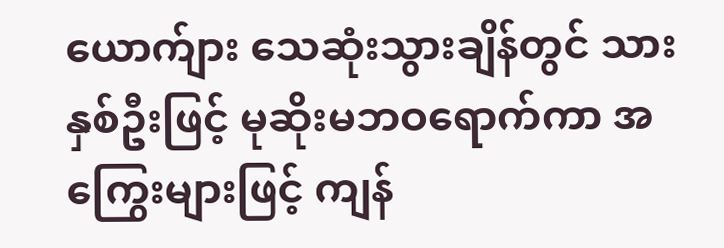ယောက်ျား သေဆုံးသွားချိန်တွင် သားနှစ်ဦးဖြင့် မုဆိုးမဘဝရောက်ကာ အကြွေးများဖြင့် ကျန်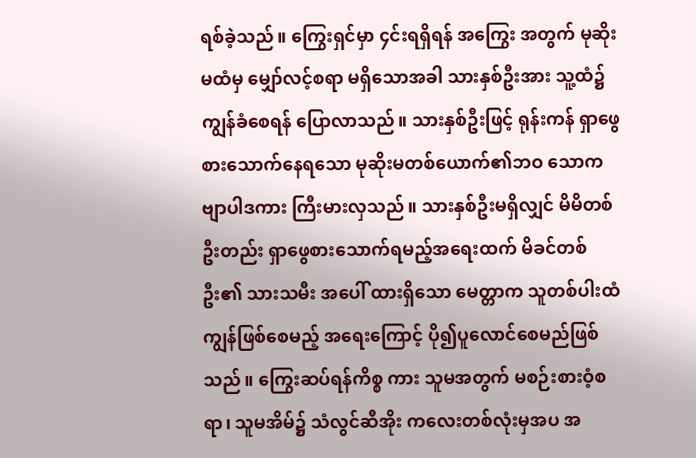ရစ်ခဲ့သည်။ ကြွေးရှင်မှာ ၄င်းရရှိရန် အကြွေး အတွက် မုဆိုးမထံမှ မျှော်လင့်စရာ မရှိသောအခါ သားနှစ်ဦးအား သူ့ထံ၌ ကျွန်ခံစေရန် ပြောလာသည်။ သားနှစ်ဦးဖြင့် ရုန်းကန် ရှာဖွေ စားသောက်နေရသော မုဆိုးမတစ်ယောက်၏ဘဝ သောက ဗျာပါဒကား ကြီးမားလှသည်။ သားနှစ်ဦးမရှိလျှင် မိမိတစ်ဦးတည်း ရှာဖွေစားသောက်ရမည့်အရေးထက် မိခင်တစ်ဦး၏ သားသမီး အပေါ် ထားရှိသော မေတ္တာက သူတစ်ပါးထံ ကျွန်ဖြစ်စေမည့် အရေးကြောင့် ပို၍ပူလောင်စေမည်ဖြစ်သည်။ ကြွေးဆပ်ရန်ကိစ္စ ကား သူမအတွက် မစဉ်းစားဝံ့စရာ၊ သူမအိမ်၌ သံလွင်ဆီအိုး ကလေးတစ်လုံးမှအပ အ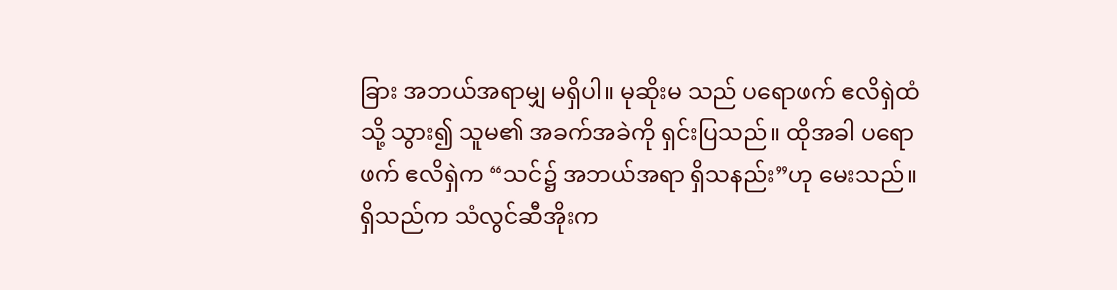ခြား အဘယ်အရာမျှ မရှိပါ။ မုဆိုးမ သည် ပရောဖက် ဧလိရှဲထံသို့ သွား၍ သူမ၏ အခက်အခဲကို ရှင်းပြသည်။ ထိုအခါ ပရောဖက် ဧလိရှဲက “သင်၌ အဘယ်အရာ ရှိသနည်း”ဟု မေးသည်။ ရှိသည်က သံလွင်ဆီအိုးက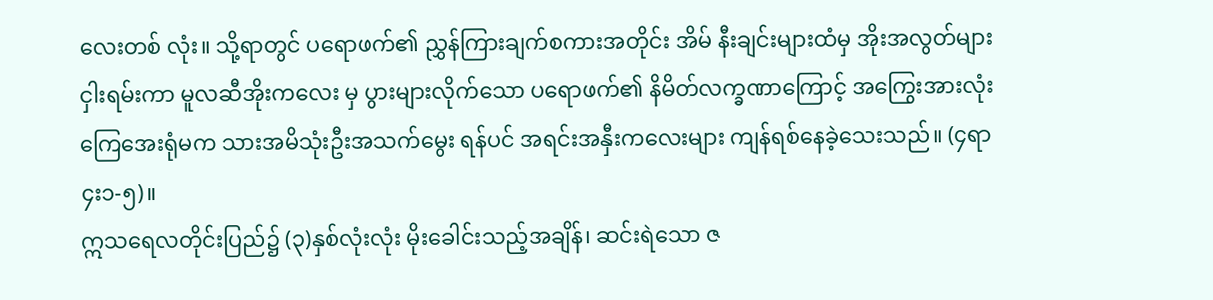လေးတစ် လုံး။ သို့ရာတွင် ပရောဖက်၏ ညွှန်ကြားချက်စကားအတိုင်း အိမ် နီးချင်းများထံမှ အိုးအလွတ်များ ငှါးရမ်းကာ မူလဆီအိုးကလေး မှ ပွားများလိုက်သော ပရောဖက်၏ နိမိတ်လက္ခဏာကြောင့် အကြွေးအားလုံး ကြေအေးရုံမက သားအမိသုံးဦးအသက်မွေး ရန်ပင် အရင်းအနှီးကလေးများ ကျန်ရစ်နေခဲ့သေးသည်။ (၄ရာ ၄း၁-၅)။
ဣသရေလတိုင်းပြည်၌ (၃)နှစ်လုံးလုံး မိုးခေါင်းသည့်အချိန်၊ ဆင်းရဲသော ဇ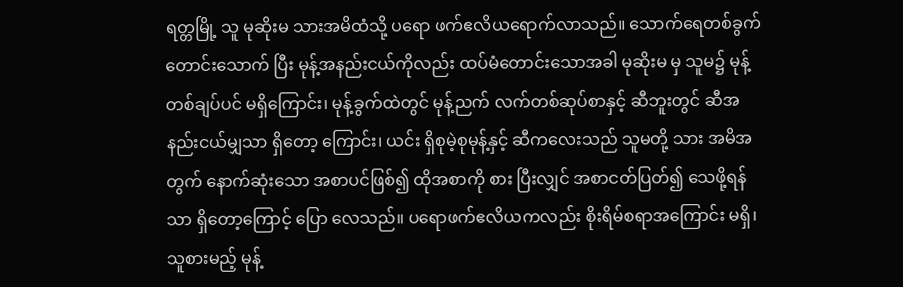ရတ္တမြို့ သူ မုဆိုးမ သားအမိထံသို့ ပရော ဖက်ဧလိယရောက်လာသည်။ သောက်ရေတစ်ခွက်တောင်းသောက် ပြီး မုန့်အနည်းငယ်ကိုလည်း ထပ်မံတောင်းသောအခါ မုဆိုးမ မှ သူမ၌ မုန့်တစ်ချပ်ပင် မရှိကြောင်း၊ မုန့်ခွက်ထဲတွင် မုန့်ညက် လက်တစ်ဆုပ်စာနှင့် ဆီဘူးတွင် ဆီအနည်းငယ်မျှသာ ရှိတော့ ကြောင်း၊ ယင်း ရှိစုမဲ့စုမုန့်နှင့် ဆီကလေးသည် သူမတို့ သား အမိအတွက် နောက်ဆုံးသော အစာပင်ဖြစ်၍ ထိုအစာကို စား ပြီးလျှင် အစာငတ်ပြတ်၍ သေဖို့ရန်သာ ရှိတော့ကြောင့် ပြော လေသည်။ ပရောဖက်ဧလိယကလည်း စိုးရိမ်စရာအကြောင်း မရှိ၊ သူစားမည့် မုန့်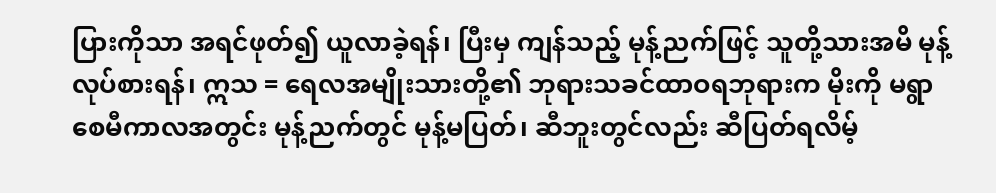ပြားကိုသာ အရင်ဖုတ်၍ ယူလာခဲ့ရန်၊ ပြီးမှ ကျန်သည့် မုန့်ညက်ဖြင့် သူတို့သားအမိ မုန့်လုပ်စားရန်၊ ဣသ = ရေလအမျိုးသားတို့၏ ဘုရားသခင်ထာဝရဘုရားက မိုးကို မရွာ စေမီကာလအတွင်း မုန့်ညက်တွင် မုန့်မပြတ်၊ ဆီဘူးတွင်လည်း ဆီပြတ်ရလိမ့်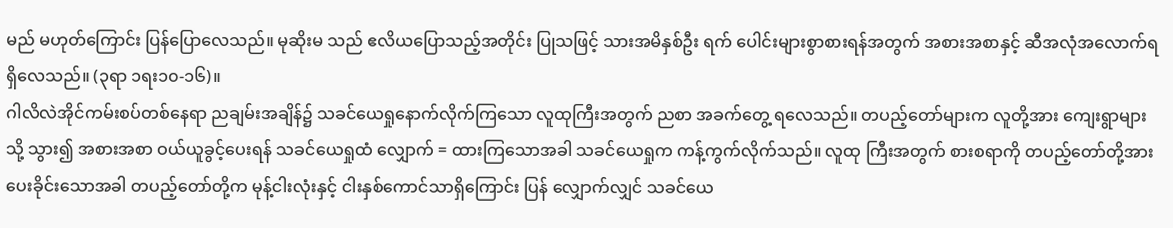မည် မဟုတ်ကြောင်း ပြန်ပြောလေသည်။ မုဆိုးမ သည် ဧလိယပြောသည့်အတိုင်း ပြုသဖြင့် သားအမိနှစ်ဦး ရက် ပေါင်းများစွာစားရန်အတွက် အစားအစာနှင့် ဆီအလုံအလောက်ရရှိလေသည်။ (၃ရာ ၁ရး၁၀-၁၆)။
ဂါလိလဲအိုင်ကမ်းစပ်တစ်နေရာ ညချမ်းအချိန်၌ သခင်ယေရှုနောက်လိုက်ကြသော လူထုကြီးအတွက် ညစာ အခက်တွေ့ ရလေသည်။ တပည့်တော်များက လူတို့အား ကျေးရွာများသို့ သွား၍ အစားအစာ ဝယ်ယူခွင့်ပေးရန် သခင်ယေရှုထံ လျှောက် = ထားကြသောအခါ သခင်ယေရှုက ကန့်ကွက်လိုက်သည်။ လူထု ကြီးအတွက် စားစရာကို တပည့်တော်တို့အား ပေးခိုင်းသောအခါ တပည့်တော်တို့က မုန့်ငါးလုံးနှင့် ငါးနှစ်ကောင်သာရှိကြောင်း ပြန် လျှောက်လျှင် သခင်ယေ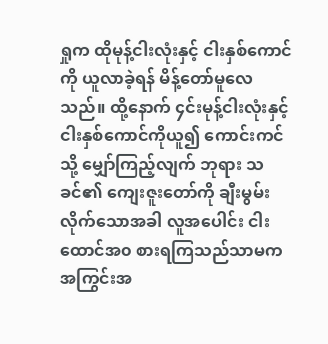ရှုက ထိုမုန့်ငါးလုံးနှင့် ငါးနှစ်ကောင်ကို ယူလာခဲ့ရန် မိန့်တော်မူလေသည်။ ထို့နောက် ၄င်းမုန့်ငါးလုံးနှင့် ငါးနှစ်ကောင်ကိုယူ၍ ကောင်းကင်သို့ မျှော်ကြည့်လျက် ဘုရား သခင်၏ ကျေးဇူးတော်ကို ချီးမွမ်းလိုက်သောအခါ လူအပေါင်း ငါးထောင်အ၀ စားရကြသည်သာမက အကြွင်းအ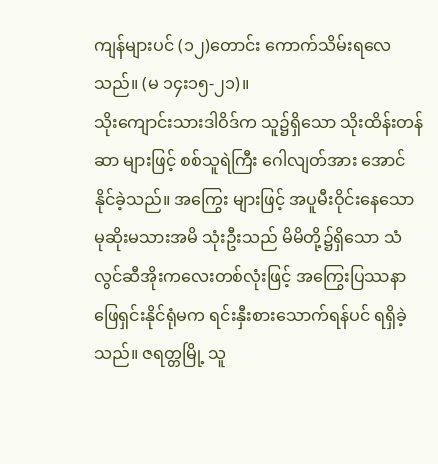ကျန်များပင် (၁၂)တောင်း ကောက်သိမ်းရလေသည်။ (မ ၁၄း၁၅-၂၁)။
သိုးကျောင်းသားဒါဝိဒ်က သူ၌ရှိသော သိုးထိန်းတန်ဆာ များဖြင့် စစ်သူရဲကြီး ဂေါလျတ်အား အောင်နိုင်ခဲ့သည်။ အကြွေး များဖြင့် အပူမီးဝိုင်းနေသော မုဆိုးမသားအမိ သုံးဦးသည် မိမိတို့၌ရှိသော သံလွင်ဆီအိုးကလေးတစ်လုံးဖြင့် အကြွေးပြဿနာ ဖြေရှင်းနိုင်ရုံမက ရင်းနှီးစားသောက်ရန်ပင် ရရှိခဲ့သည်။ ဇရတ္တမြို့ သူ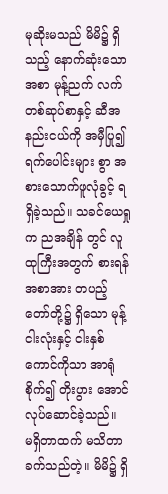မုဆိုးမသည် မိမိ၌ ရှိသည့် နောက်ဆုံးသောအစာ မုန့်ညက် လက်တစ်ဆုပ်စာနှင့် ဆီအနည်းငယ်ကို အမှီပြု၍ ရက်ပေါင်းများ စွာ အစားသောက်ဖူလုံခွင့် ရရှိခဲ့သည်။ သခင်ယေရှုက ညအချိန် တွင် လူထုကြီးအတွက် စားရန် အစာအား တပည့်တော်တို့၌ ရှိသော မုန့်ငါးလုံးနှင့် ငါးနှစ်ကောင်ကိုသာ အာရုံစိုက်၍ တိုးပွား အောင် လုပ်ဆောင်ခဲ့သည်။
မရှိတာထက် မသိတာခက်သည်တဲ့။ မိမိ၌ ရှိ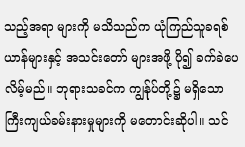သည့်အရာ များကို မသိသည်က ယုံကြည်သူခရစ်ယာန်များနှင့် အသင်းတော် များအဖို့ ပို၍ ခက်ခဲပေလိမ့်မည်။ ဘုရားသခင်က ကျွန်ုပ်တို့၌ မရှိသော ကြီးကျယ်ခမ်းနားမှုများကို မတောင်းဆိုပါ။ သင်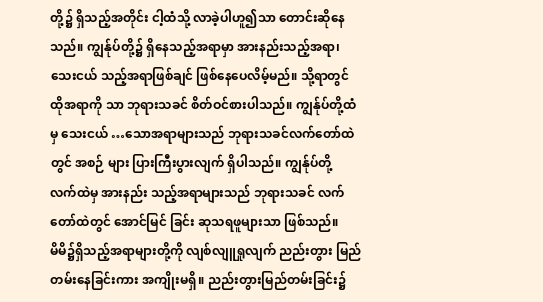တို့၌ ရှိသည့်အတိုင်း ငါ့ထံသို့ လာခဲ့ပါဟူ၍သာ တောင်းဆိုနေသည်။ ကျွန်ုပ်တို့၌ ရှိနေသည့်အရာမှာ အားနည်းသည့်အရာ၊ သေးငယ် သည့်အရာဖြစ်ချင် ဖြစ်နေပေလိမ့်မည်။ သို့ရာတွင် ထိုအရာကို သာ ဘုရားသခင် စိတ်ဝင်စားပါသည်။ ကျွန်ုပ်တို့ထံမှ သေးငယ် …သောအရာများသည် ဘုရားသခင်လက်တော်ထဲတွင် အစဉ် များ ပြားကြီးပွားလျက် ရှိပါသည်။ ကျွန်ုပ်တို့ လက်ထဲမှ အားနည်း သည့်အရာများသည် ဘုရားသခင် လက်တော်ထဲတွင် အောင်မြင် ခြင်း ဆုသရဖူများသာ ဖြစ်သည်။
မိမိ၌ရှိသည့်အရာများတို့ကို လျစ်လျူရှုလျက် ညည်းတွား မြည်တမ်းနေခြင်းကား အကျိုးမရှိ။ ညည်းတွားမြည်တမ်းခြင်း၌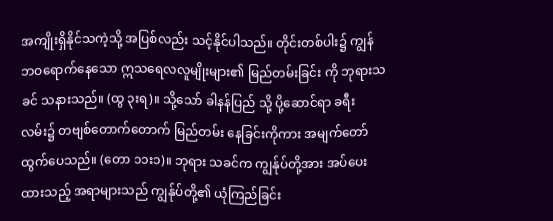အကျိုးရှိနိုင်သကဲ့သို့ အပြစ်လည်း သင့်နိုင်ပါသည်။ တိုင်းတစ်ပါး၌ ကျွန်ဘဝရောက်နေသော ဣသရေလလူမျိုးများ၏ မြည်တမ်းခြင်း ကို ဘုရားသခင် သနားသည်။ (ထွ ၃းရ)။ သို့သော် ခါနန်ပြည် သို့ ပို့ဆောင်ရာ ခရီးလမ်း၌ တဗျစ်တောက်တောက် မြည်တမ်း နေခြင်းကိုကား အမျက်တော်ထွက်ပေသည်။ (တော ၁၁း၁)။ ဘုရား သခင်က ကျွန်ုပ်တို့အား အပ်ပေးထားသည့် အရာများသည် ကျွန်ုပ်တို့၏ ယုံကြည်ခြင်း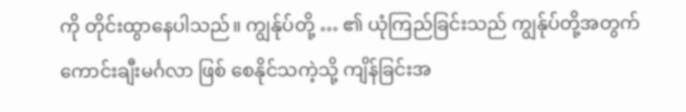ကို တိုင်းထွာနေပါသည်။ ကျွန်ုပ်တို့ … ၏ ယုံကြည်ခြင်းသည် ကျွန်ုပ်တို့အတွက် ကောင်းချီးမင်္ဂလာ ဖြစ် စေနိုင်သကဲ့သို့ ကျိန်ခြင်းအ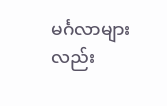မင်္ဂလာများလည်း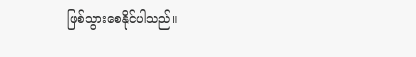ဖြစ်သွားစေနိုင်ပါသည်။